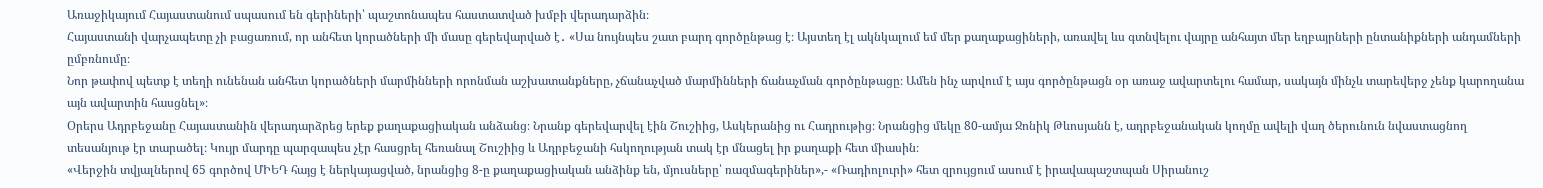Առաջիկայում Հայաստանում սպասում են գերիների՝ պաշտոնապես հաստատված խմբի վերադարձին։
Հայաստանի վարչապետը չի բացառում, որ անհետ կորածների մի մասը գերեվարված է․ «Սա նույնպես շատ բարդ գործընթաց է։ Այստեղ էլ ակնկալում եմ մեր քաղաքացիների, առավել ևս գտնվելու վայրը անհայտ մեր եղբայրների ընտանիքների անդամների ըմբռնումը։
Նոր թափով պետք է տեղի ունենան անհետ կորածների մարմինների որոնման աշխատանքները, չճանաչված մարմինների ճանաչման գործընթացը։ Ամեն ինչ արվում է այս գործընթացն օր առաջ ավարտելու համար, սակայն մինչև տարեվերջ չենք կարողանա այն ավարտին հասցնել»։
Օրերս Ադրբեջանը Հայաստանին վերադարձրեց երեք քաղաքացիական անձանց։ Նրանք գերեվարվել էին Շուշիից, Ասկերանից ու Հադրութից։ Նրանցից մեկը 80-ամյա Ջոնիկ Թևոսյանն է, ադրբեջանական կողմը ավելի վաղ ծերունուն նվաստացնող տեսանյութ էր տարածել։ Կույր մարդը պարզապես չէր հասցրել հեռանալ Շուշիից և Ադրբեջանի հսկողության տակ էր մնացել իր քաղաքի հետ միասին։
«Վերջին տվյալներով 65 գործով ՄԻԵԴ հայց է ներկայացված, նրանցից 8-ը քաղաքացիական անձինք են, մյուսները՝ ռազմագերիներ»,- «Ռադիոլուրի» հետ զրույցում ասում է իրավապաշտպան Սիրանուշ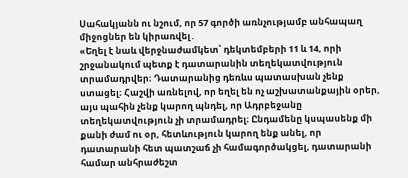Սահակյանն ու նշում, որ 57 գործի առնչությամբ անհապաղ միջոցներ են կիրառվել․
«Եղել է նաև վերջնաժամկետ՝ դեկտեմբերի 11 և 14, որի շրջանակում պետք է դատարանին տեղեկատվություն տրամադրվեր։ Դատարանից դեռևս պատասխան չենք ստացել։ Հաշվի առնելով, որ եղել են ոչ աշխատանքային օրեր, այս պահին չենք կարող պնդել, որ Ադրբեջանը տեղեկատվություն չի տրամադրել։ Ընդամենը կսպասենք մի քանի ժամ ու օր, հետևություն կարող ենք անել, որ դատարանի հետ պատշաճ չի համագործակցել, դատարանի համար անհրաժեշտ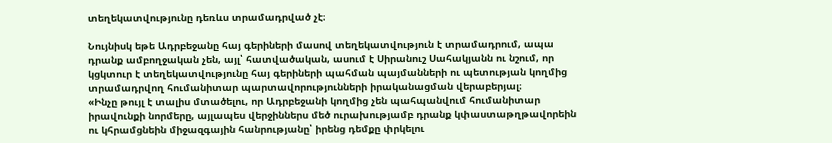տեղեկատվությունը դեռևս տրամադրված չէ։

Նույնիսկ եթե Ադրբեջանը հայ գերիների մասով տեղեկատվություն է տրամադրում, ապա դրանք ամբողջական չեն, այլ՝ հատվածական, ասում է Սիրանուշ Սահակյանն ու նշում, որ կցկտուր է տեղեկատվությունը հայ գերիների պահման պայմանների ու պետության կողմից տրամադրվող հումանիտար պարտավորությունների իրականացման վերաբերյալ։
«Ինչը թույլ է տալիս մտածելու, որ Ադրբեջանի կողմից չեն պահպանվում հումանիտար իրավունքի նորմերը, այլապես վերջիններս մեծ ուրախությամբ դրանք կփաստաթղթավորեին ու կհրամցնեին միջազգային հանրությանը՝ իրենց դեմքը փրկելու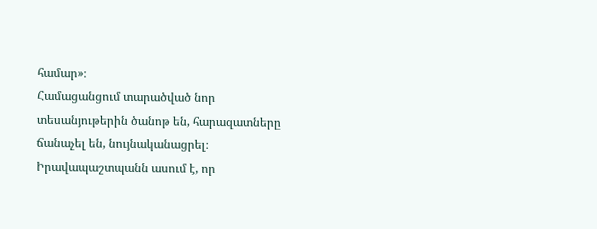համար»։
Համացանցում տարածված նոր տեսանյութերին ծանոթ են, հարազատները ճանաչել են, նույնականացրել։ Իրավապաշտպանն ասում է, որ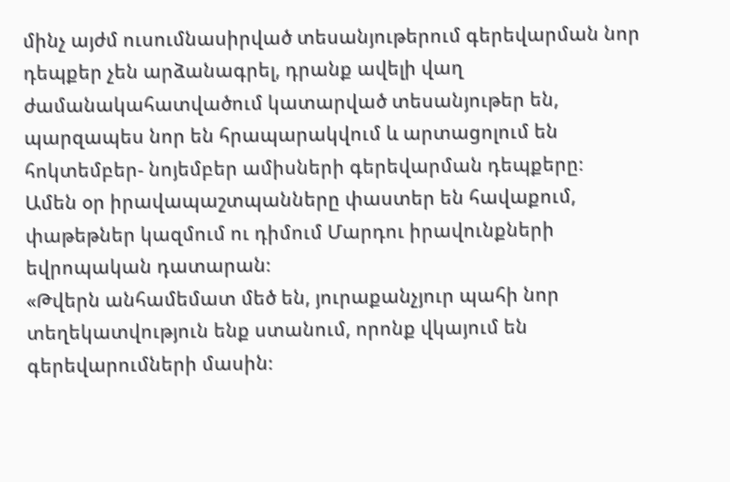մինչ այժմ ուսումնասիրված տեսանյութերում գերեվարման նոր դեպքեր չեն արձանագրել, դրանք ավելի վաղ ժամանակահատվածում կատարված տեսանյութեր են, պարզապես նոր են հրապարակվում և արտացոլում են հոկտեմբեր- նոյեմբեր ամիսների գերեվարման դեպքերը։
Ամեն օր իրավապաշտպանները փաստեր են հավաքում, փաթեթներ կազմում ու դիմում Մարդու իրավունքների եվրոպական դատարան։
«Թվերն անհամեմատ մեծ են, յուրաքանչյուր պահի նոր տեղեկատվություն ենք ստանում, որոնք վկայում են գերեվարումների մասին։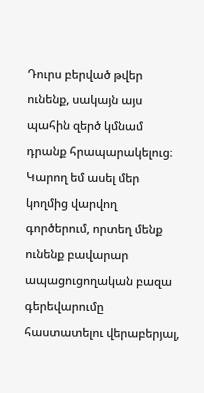Դուրս բերված թվեր ունենք, սակայն այս պահին զերծ կմնամ դրանք հրապարակելուց։ Կարող եմ ասել մեր կողմից վարվող գործերում, որտեղ մենք ունենք բավարար ապացուցողական բազա գերեվարումը հաստատելու վերաբերյալ,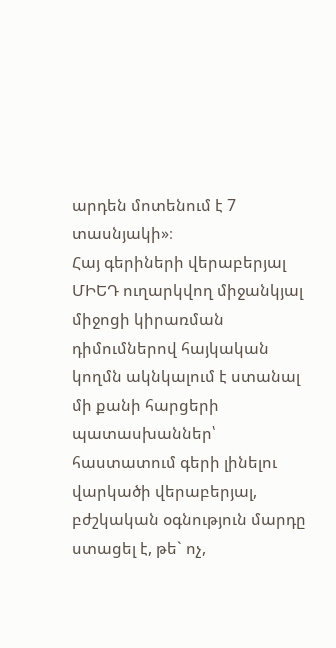արդեն մոտենում է 7 տասնյակի»։
Հայ գերիների վերաբերյալ ՄԻԵԴ ուղարկվող միջանկյալ միջոցի կիրառման դիմումներով հայկական կողմն ակնկալում է ստանալ մի քանի հարցերի պատասխաններ՝ հաստատում գերի լինելու վարկածի վերաբերյալ, բժշկական օգնություն մարդը ստացել է, թե` ոչ,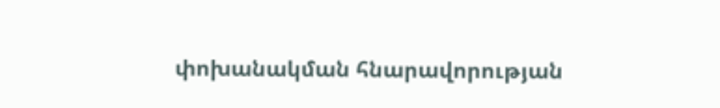փոխանակման հնարավորության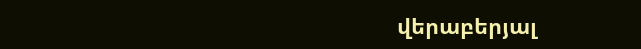վերաբերյալ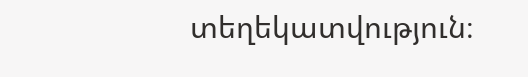տեղեկատվություն։